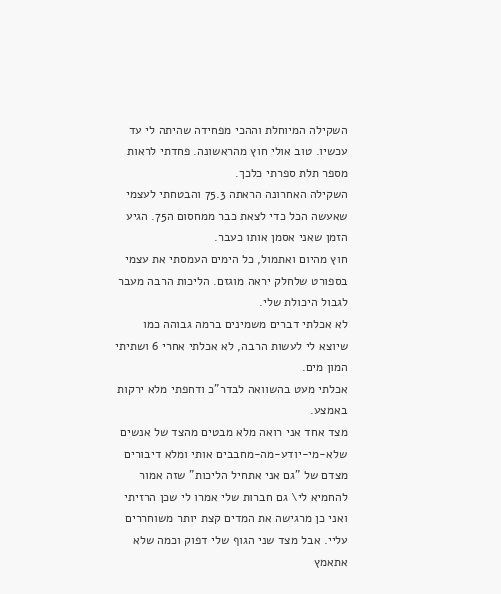השקילה המיוחלת וההכי מפחידה שהיתה לי עד עכשיו. טוב אולי חוץ מהראשונה. פחדתי לראות מספר תלת ספרתי כלכך.
השקילה האחרונה הראתה 75.3 והבטחתי לעצמי שאעשה הכל כדי לצאת כבר ממחסום ה75. הגיע הזמן שאני אסמן אותו כעבר.
חוץ מהיום ואתמול, כל הימים העמסתי את עצמי בספורט שלחלק יראה מוגזם. הליכות הרבה מעבר לגבול היכולת שלי.
לא אכלתי דברים משמינים ברמה גבוהה כמו שיוצא לי לעשות הרבה, לא אכלתי אחרי 6 ושתיתי המון מים.
אכלתי מעט בהשוואה לבדר"כ ודחפתי מלא ירקות באמצע.
מצד אחד אני רואה מלא מבטים מהצד של אנשים שלא-מי-יודע-מה-מחבבים אותי ומלא דיבורים מצדם של "גם אני אתחיל הליכות" שזה אמור להחמיא לי\ גם חברות שלי אמרו לי שכן הרזיתי ואני כן מרגישה את המדים קצת יותר משוחררים עליי. אבל מצד שני הגוף שלי דפוק וכמה שלא אתאמץ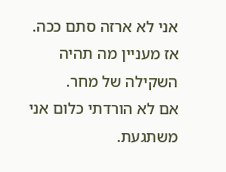אני לא ארזה סתם ככה.
אז מעניין מה תהיה השקילה של מחר.
אם לא הורדתי כלום אני משתגעת.